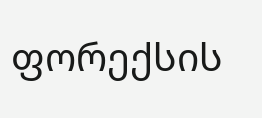ფორექსის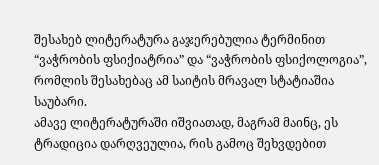შესახებ ლიტერატურა გაჯერებულია ტერმინით “ვაჭრობის ფსიქიატრია” და “ვაჭრობის ფსიქოლოგია”, რომლის შესახებაც ამ საიტის მრავალ სტატიაშია საუბარი.
ამავე ლიტერატურაში იშვიათად, მაგრამ მაინც, ეს ტრადიცია დარღვეულია, რის გამოც შეხვდებით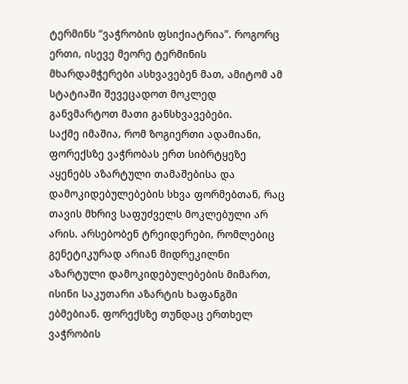ტერმინს “ვაჭრობის ფსიქიატრია”. როგორც ერთი, ისევე მეორე ტერმინის მხარდამჭერები ასხვავებენ მათ, ამიტომ ამ სტატიაში შევეცადოთ მოკლედ განვმარტოთ მათი განსხვავებები.
საქმე იმაშია, რომ ზოგიერთი ადამიანი, ფორექსზე ვაჭრობას ერთ სიბრტყეზე აყენებს აზარტული თამაშებისა და დამოკიდებულებების სხვა ფორმებთან, რაც თავის მხრივ საფუძველს მოკლებული არ არის. არსებობენ ტრეიდერები, რომლებიც გენეტიკურად არიან მიდრეკილნი აზარტული დამოკიდებულებების მიმართ, ისინი საკუთარი აზარტის ხაფანგში ებმებიან. ფორექსზე თუნდაც ერთხელ ვაჭრობის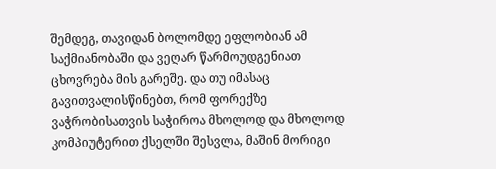შემდეგ, თავიდან ბოლომდე ეფლობიან ამ საქმიანობაში და ვეღარ წარმოუდგენიათ ცხოვრება მის გარეშე. და თუ იმასაც გავითვალისწინებთ, რომ ფორექზე ვაჭრობისათვის საჭიროა მხოლოდ და მხოლოდ კომპიუტერით ქსელში შესვლა, მაშინ მორიგი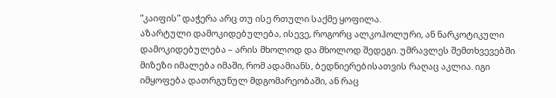“კაიფის” დაჭერა არც თუ ისე რთული საქმე ყოფილა.
აზარტული დამოკიდებულება, ისევე, როგორც ალკოჰოლური, ან ნარკოტიკული დამოკიდებულება – არის მხოლოდ და მხოლოდ შედეგი. უმრავლეს შემთხვევებში მიზეზი იმალება იმაში, რომ ადამიანს, ბედნიერებისათვის რაღაც აკლია. იგი იმყოფება დათრგუნულ მდგომარეობაში, ან რაც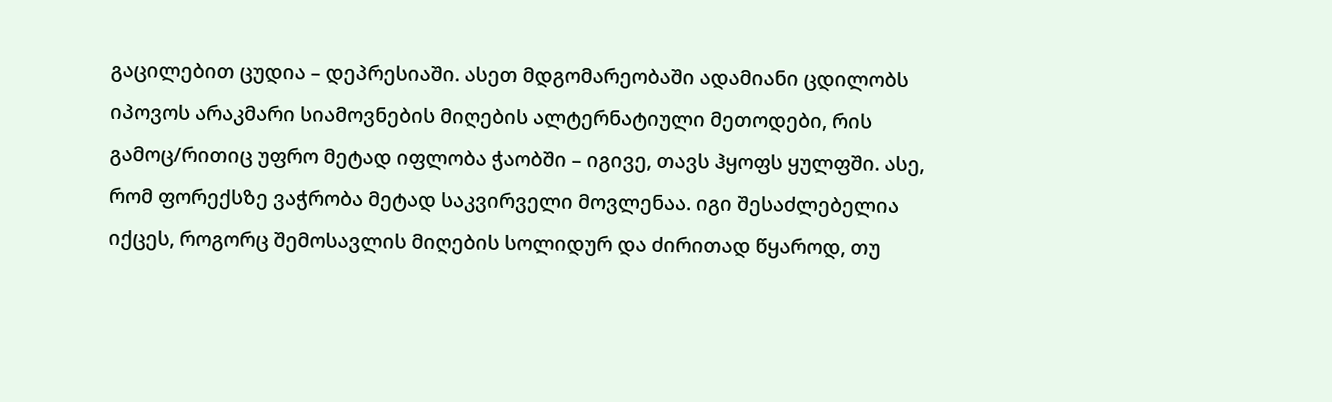გაცილებით ცუდია – დეპრესიაში. ასეთ მდგომარეობაში ადამიანი ცდილობს იპოვოს არაკმარი სიამოვნების მიღების ალტერნატიული მეთოდები, რის გამოც/რითიც უფრო მეტად იფლობა ჭაობში – იგივე, თავს ჰყოფს ყულფში. ასე, რომ ფორექსზე ვაჭრობა მეტად საკვირველი მოვლენაა. იგი შესაძლებელია იქცეს, როგორც შემოსავლის მიღების სოლიდურ და ძირითად წყაროდ, თუ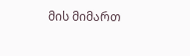მის მიმართ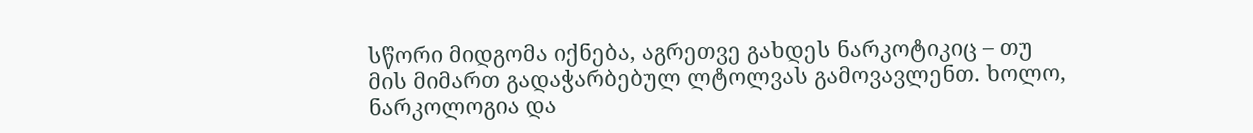სწორი მიდგომა იქნება, აგრეთვე გახდეს ნარკოტიკიც – თუ მის მიმართ გადაჭარბებულ ლტოლვას გამოვავლენთ. ხოლო, ნარკოლოგია და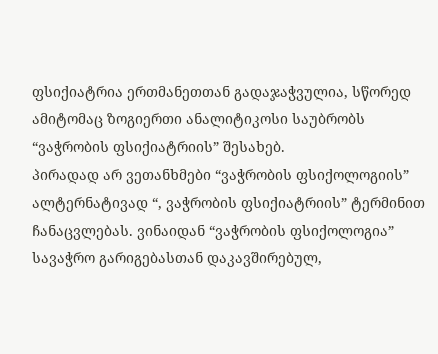ფსიქიატრია ერთმანეთთან გადაჯაჭვულია, სწორედ ამიტომაც ზოგიერთი ანალიტიკოსი საუბრობს “ვაჭრობის ფსიქიატრიის” შესახებ.
პირადად არ ვეთანხმები “ვაჭრობის ფსიქოლოგიის” ალტერნატივად “, ვაჭრობის ფსიქიატრიის” ტერმინით ჩანაცვლებას. ვინაიდან “ვაჭრობის ფსიქოლოგია” სავაჭრო გარიგებასთან დაკავშირებულ,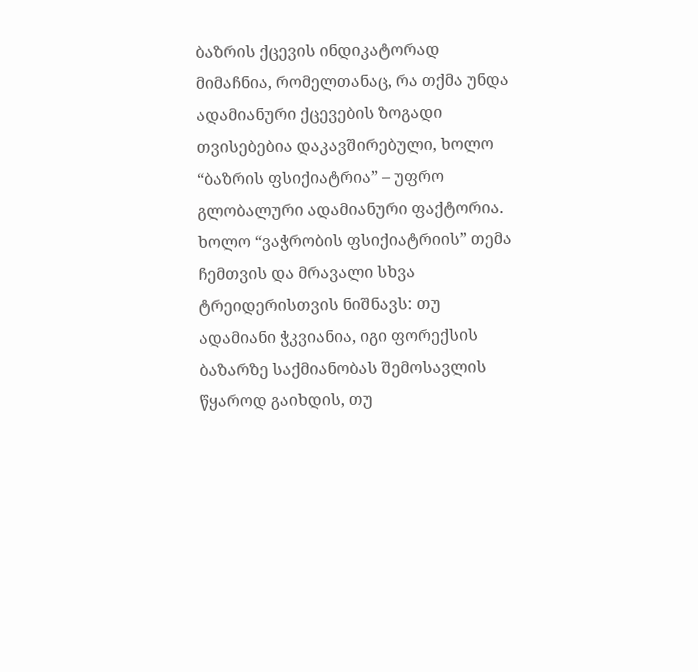ბაზრის ქცევის ინდიკატორად მიმაჩნია, რომელთანაც, რა თქმა უნდა ადამიანური ქცევების ზოგადი თვისებებია დაკავშირებული, ხოლო “ბაზრის ფსიქიატრია” – უფრო გლობალური ადამიანური ფაქტორია.
ხოლო “ვაჭრობის ფსიქიატრიის” თემა ჩემთვის და მრავალი სხვა ტრეიდერისთვის ნიშნავს: თუ ადამიანი ჭკვიანია, იგი ფორექსის ბაზარზე საქმიანობას შემოსავლის წყაროდ გაიხდის, თუ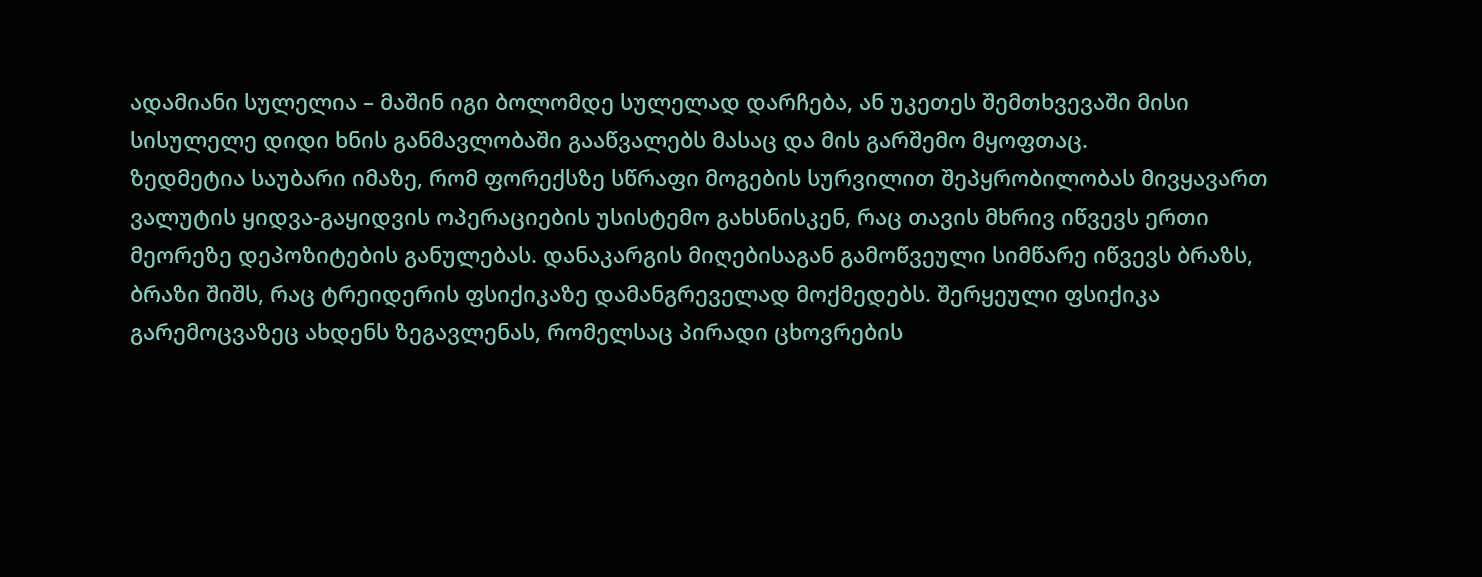ადამიანი სულელია – მაშინ იგი ბოლომდე სულელად დარჩება, ან უკეთეს შემთხვევაში მისი სისულელე დიდი ხნის განმავლობაში გააწვალებს მასაც და მის გარშემო მყოფთაც.
ზედმეტია საუბარი იმაზე, რომ ფორექსზე სწრაფი მოგების სურვილით შეპყრობილობას მივყავართ ვალუტის ყიდვა-გაყიდვის ოპერაციების უსისტემო გახსნისკენ, რაც თავის მხრივ იწვევს ერთი მეორეზე დეპოზიტების განულებას. დანაკარგის მიღებისაგან გამოწვეული სიმწარე იწვევს ბრაზს, ბრაზი შიშს, რაც ტრეიდერის ფსიქიკაზე დამანგრეველად მოქმედებს. შერყეული ფსიქიკა გარემოცვაზეც ახდენს ზეგავლენას, რომელსაც პირადი ცხოვრების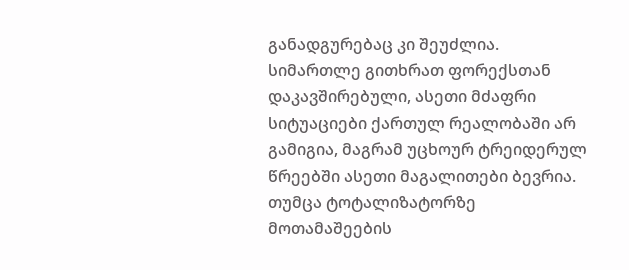განადგურებაც კი შეუძლია. სიმართლე გითხრათ ფორექსთან დაკავშირებული, ასეთი მძაფრი სიტუაციები ქართულ რეალობაში არ გამიგია, მაგრამ უცხოურ ტრეიდერულ წრეებში ასეთი მაგალითები ბევრია. თუმცა ტოტალიზატორზე მოთამაშეების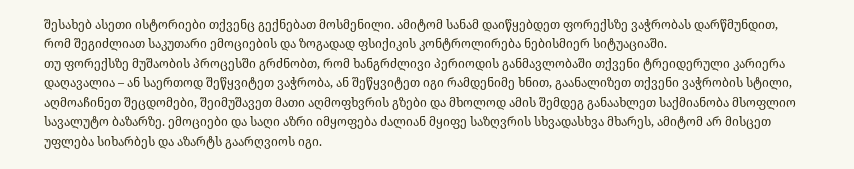შესახებ ასეთი ისტორიები თქვენც გექნებათ მოსმენილი. ამიტომ სანამ დაიწყებდეთ ფორექსზე ვაჭრობას დარწმუნდით, რომ შეგიძლიათ საკუთარი ემოციების და ზოგადად ფსიქიკის კონტროლირება ნებისმიერ სიტუაციაში.
თუ ფორექსზე მუშაობის პროცესში გრძნობთ, რომ ხანგრძლივი პერიოდის განმავლობაში თქვენი ტრეიდერული კარიერა დაღავალია – ან საერთოდ შეწყვიტეთ ვაჭრობა, ან შეწყვიტეთ იგი რამდენიმე ხნით, გაანალიზეთ თქვენი ვაჭრობის სტილი, აღმოაჩინეთ შეცდომები, შეიმუშავეთ მათი აღმოფხვრის გზები და მხოლოდ ამის შემდეგ განაახლეთ საქმიანობა მსოფლიო სავალუტო ბაზარზე. ემოციები და საღი აზრი იმყოფება ძალიან მყიფე საზღვრის სხვადასხვა მხარეს, ამიტომ არ მისცეთ უფლება სიხარბეს და აზარტს გაარღვიოს იგი.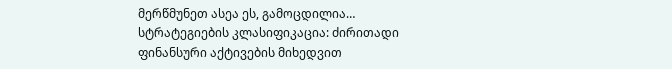მერწმუნეთ ასეა ეს, გამოცდილია…
სტრატეგიების კლასიფიკაცია: ძირითადი ფინანსური აქტივების მიხედვით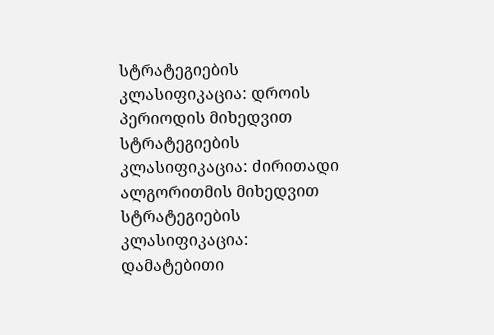სტრატეგიების კლასიფიკაცია: დროის პერიოდის მიხედვით
სტრატეგიების კლასიფიკაცია: ძირითადი ალგორითმის მიხედვით
სტრატეგიების კლასიფიკაცია: დამატებითი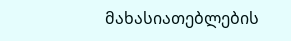მახასიათებლების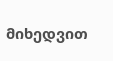მიხედვით